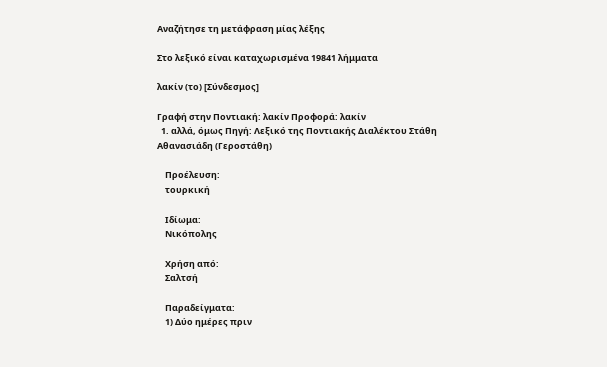Αναζήτησε τη μετάφραση μίας λέξης

Στο λεξικό είναι καταχωρισμένα 19841 λήμματα

λακίν (το) [Σύνδεσμος]

Γραφή στην Ποντιακή: λακίν Προφορά: λακίν
  1. αλλά, όμως Πηγή: Λεξικό της Ποντιακής Διαλέκτου Στάθη Αθανασιάδη (Γεροστάθη)

    Προέλευση:
    τουρκική

    Ιδίωμα:
    Νικόπολης

    Χρήση από:
    Σαλτσή

    Παραδείγματα:
    1) Δύο ημέρες πριν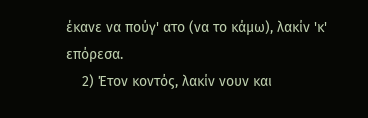έκανε να πούγ' ατο (να το κάμω), λακίν 'κ' επόρεσα.
    2) Έτον κοντός, λακίν νουν και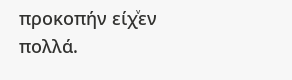προκοπήν είχͮεν πολλά.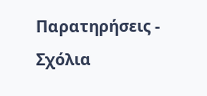Παρατηρήσεις - Σχόλια